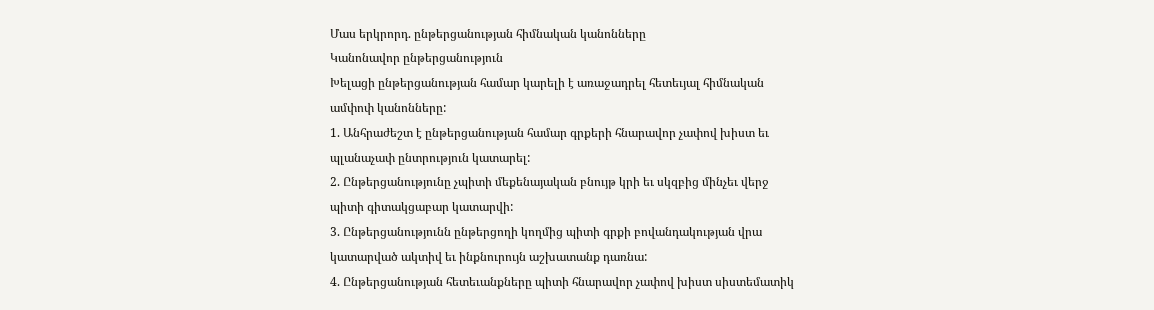Մաս երկրորդ. ընթերցանության հիմնական կանոնները
Կանոնավոր ընթերցանություն
Խելացի ընթերցանության համար կարելի է առաջադրել հետեւյալ հիմնական ամփոփ կանոնները:
1. Անհրաժեշտ է ընթերցանության համար գրքերի հնարավոր չափով խիստ եւ պլանաչափ ընտրություն կատարել:
2. Ընթերցանությունը չպիտի մեքենայական բնույթ կրի եւ սկզբից մինչեւ վերջ պիտի գիտակցաբար կատարվի:
3. Ընթերցանությունն ընթերցողի կողմից պիտի գրքի բովանդակության վրա կատարված ակտիվ եւ ինքնուրույն աշխատանք դառնա:
4. Ընթերցանության հետեւանքները պիտի հնարավոր չափով խիստ սիստեմատիկ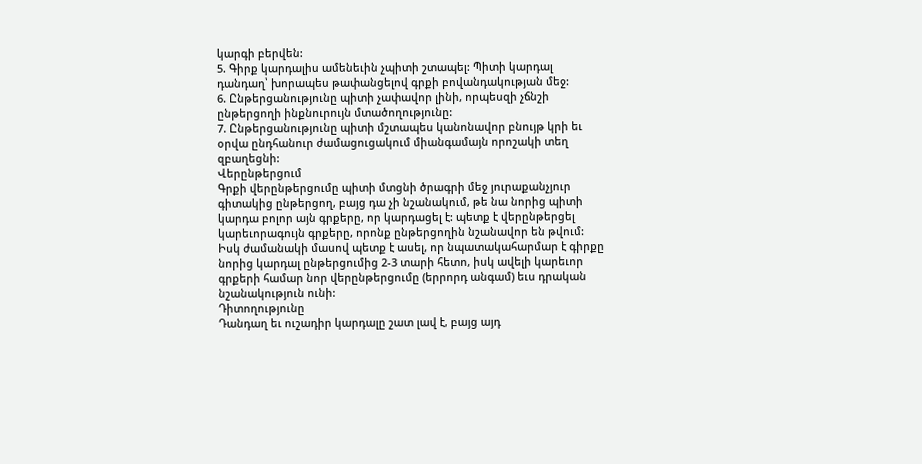կարգի բերվեն:
5. Գիրք կարդալիս ամենեւին չպիտի շտապել: Պիտի կարդալ դանդաղ՝ խորապես թափանցելով գրքի բովանդակության մեջ:
6. Ընթերցանությունը պիտի չափավոր լինի, որպեսզի չճնշի ընթերցողի ինքնուրույն մտածողությունը:
7. Ընթերցանությունը պիտի մշտապես կանոնավոր բնույթ կրի եւ օրվա ընդհանուր ժամացուցակում միանգամայն որոշակի տեղ զբաղեցնի:
Վերընթերցում
Գրքի վերընթերցումը պիտի մտցնի ծրագրի մեջ յուրաքանչյուր գիտակից ընթերցող, բայց դա չի նշանակում, թե նա նորից պիտի կարդա բոլոր այն գրքերը, որ կարդացել է: պետք է վերընթերցել կարեւորագույն գրքերը, որոնք ընթերցողին նշանավոր են թվում: Իսկ ժամանակի մասով պետք է ասել, որ նպատակահարմար է գիրքը նորից կարդալ ընթերցումից 2-3 տարի հետո, իսկ ավելի կարեւոր գրքերի համար նոր վերընթերցումը (երրորդ անգամ) եւս դրական նշանակություն ունի:
Դիտողությունը
Դանդաղ եւ ուշադիր կարդալը շատ լավ է, բայց այդ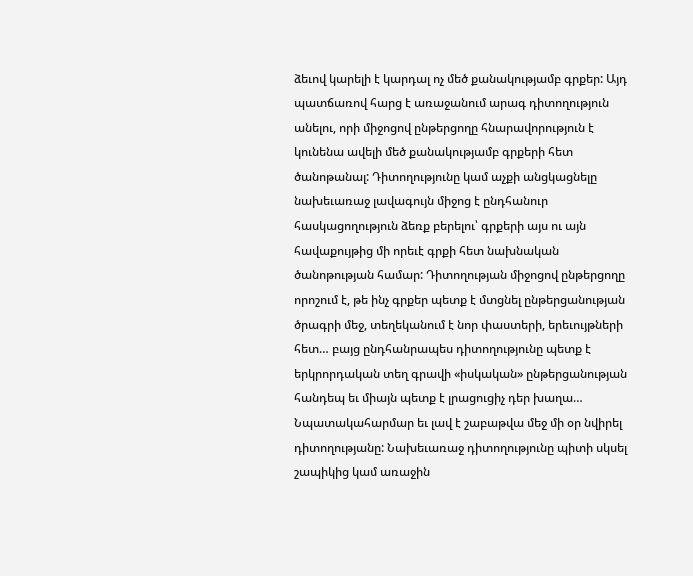ձեւով կարելի է կարդալ ոչ մեծ քանակությամբ գրքեր: Այդ պատճառով հարց է առաջանում արագ դիտողություն անելու, որի միջոցով ընթերցողը հնարավորություն է կունենա ավելի մեծ քանակությամբ գրքերի հետ ծանոթանալ: Դիտողությունը կամ աչքի անցկացնելը նախեւառաջ լավագույն միջոց է ընդհանուր հասկացողություն ձեռք բերելու՝ գրքերի այս ու այն հավաքույթից մի որեւէ գրքի հետ նախնական ծանոթության համար: Դիտողության միջոցով ընթերցողը որոշում է, թե ինչ գրքեր պետք է մտցնել ընթերցանության ծրագրի մեջ, տեղեկանում է նոր փաստերի, երեւույթների հետ… բայց ընդհանրապես դիտողությունը պետք է երկրորդական տեղ գրավի «իսկական» ընթերցանության հանդեպ եւ միայն պետք է լրացուցիչ դեր խաղա… Նպատակահարմար եւ լավ է շաբաթվա մեջ մի օր նվիրել դիտողությանը: Նախեւառաջ դիտողությունը պիտի սկսել շապիկից կամ առաջին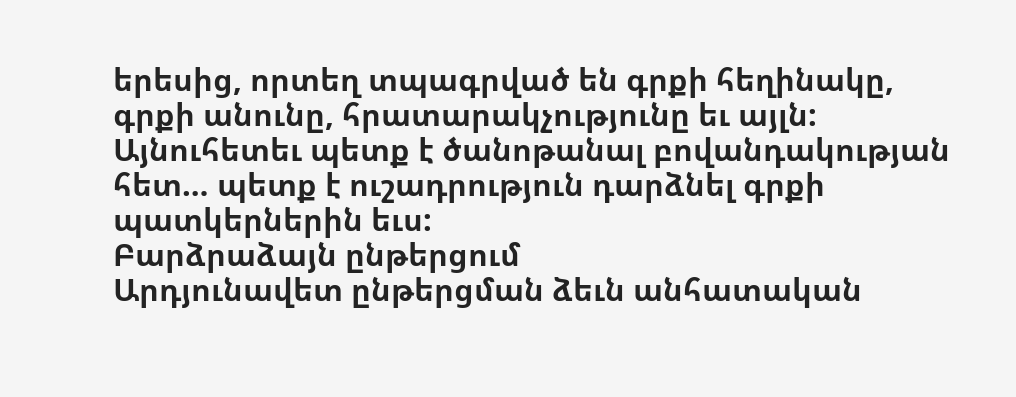երեսից, որտեղ տպագրված են գրքի հեղինակը, գրքի անունը, հրատարակչությունը եւ այլն: Այնուհետեւ պետք է ծանոթանալ բովանդակության հետ… պետք է ուշադրություն դարձնել գրքի պատկերներին եւս:
Բարձրաձայն ընթերցում
Արդյունավետ ընթերցման ձեւն անհատական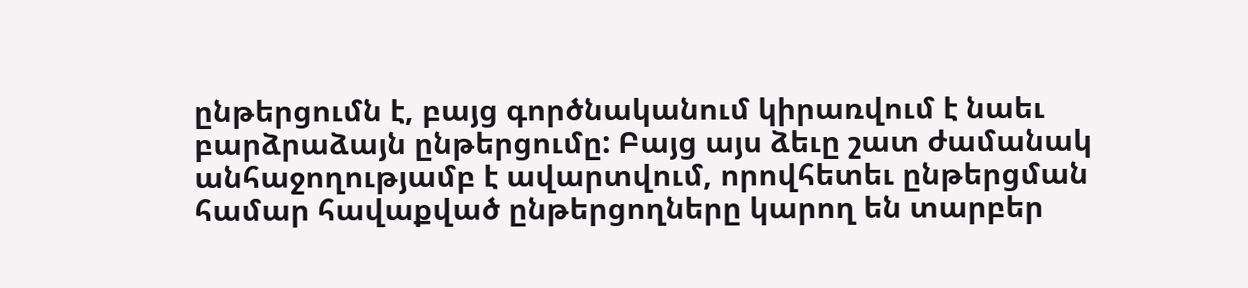ընթերցումն է, բայց գործնականում կիրառվում է նաեւ բարձրաձայն ընթերցումը: Բայց այս ձեւը շատ ժամանակ անհաջողությամբ է ավարտվում, որովհետեւ ընթերցման համար հավաքված ընթերցողները կարող են տարբեր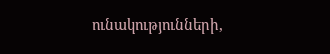ունակությունների,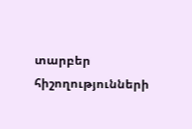տարբեր հիշողությունների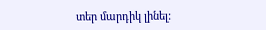տեր մարդիկ լինել: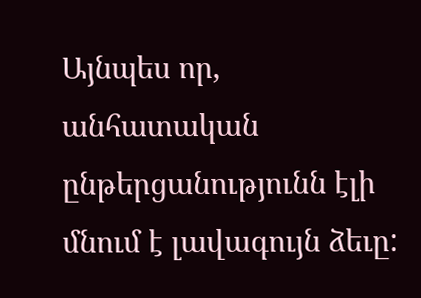Այնպես որ, անհատական ընթերցանությունն էլի մնում է լավագույն ձեւը: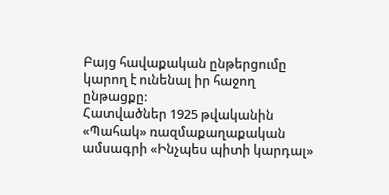Բայց հավաքական ընթերցումը կարող է ունենալ իր հաջող ընթացքը:
Հատվածներ 1925 թվականին «Պահակ» ռազմաքաղաքական ամսագրի «Ինչպես պիտի կարդալ»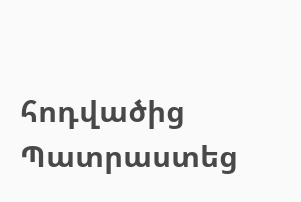հոդվածից
Պատրաստեց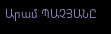Արամ ՊԱՉՅԱՆԸ